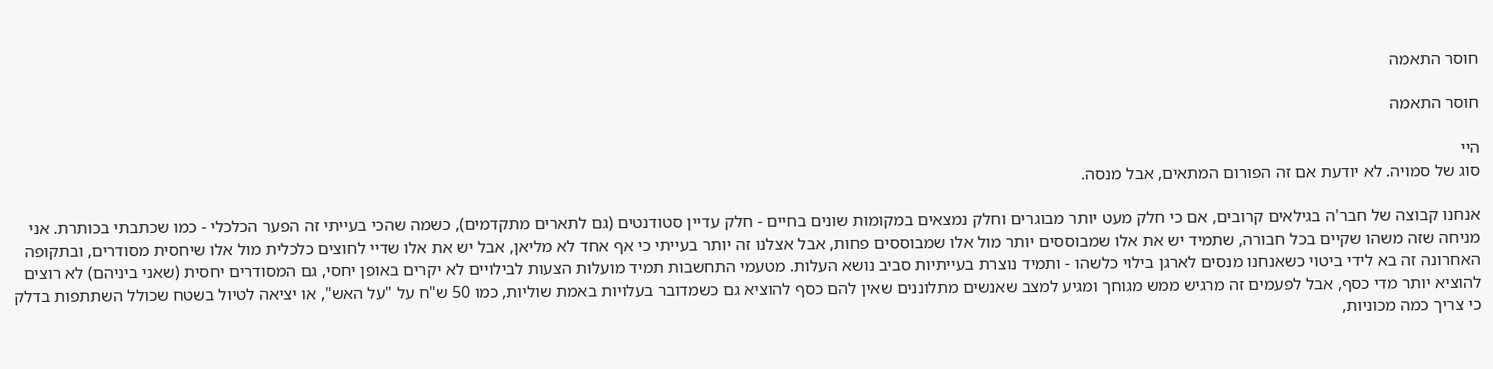חוסר התאמה

חוסר התאמה

היי
סוג של סמויה. לא יודעת אם זה הפורום המתאים, אבל מנסה.

אנחנו קבוצה של חבר'ה בגילאים קרובים, אם כי חלק מעט יותר מבוגרים וחלק נמצאים במקומות שונים בחיים - חלק עדיין סטודנטים (גם לתארים מתקדמים), כשמה שהכי בעייתי זה הפער הכלכלי - כמו שכתבתי בכותרת. אני מניחה שזה משהו שקיים בכל חבורה, שתמיד יש את אלו שמבוססים יותר מול אלו שמבוססים פחות, אבל אצלנו זה יותר בעייתי כי אף אחד לא מליאן, אבל יש את אלו שדיי לחוצים כלכלית מול אלו שיחסית מסודרים, ובתקופה האחרונה זה בא לידי ביטוי כשאנחנו מנסים לארגן בילוי כלשהו - ותמיד נוצרת בעייתיות סביב נושא העלות. מטעמי התחשבות תמיד מועלות הצעות לבילויים לא יקרים באופן יחסי, גם המסודרים יחסית (שאני ביניהם) לא רוצים להוציא יותר מדי כסף, אבל לפעמים זה מרגיש ממש מגוחך ומגיע למצב שאנשים מתלוננים שאין להם כסף להוציא גם כשמדובר בעלויות באמת שוליות, כמו 50 ש"ח על "על האש", או יציאה לטיול בשטח שכולל השתתפות בדלק כי צריך כמה מכוניות,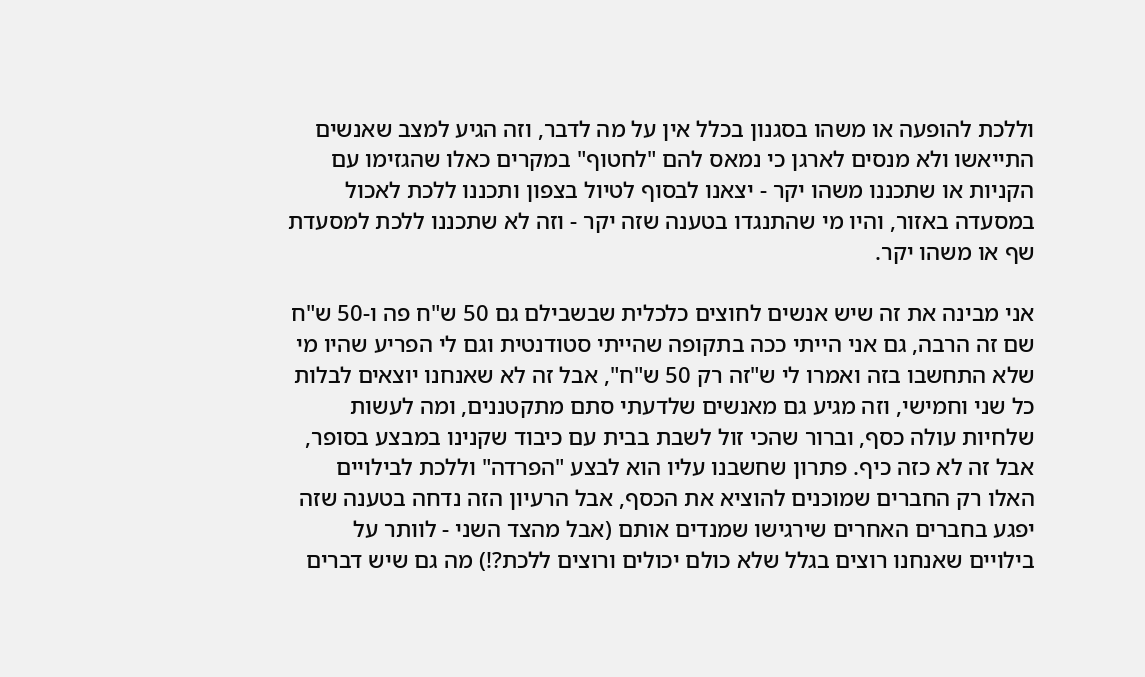וללכת להופעה או משהו בסגנון בכלל אין על מה לדבר, וזה הגיע למצב שאנשים התייאשו ולא מנסים לארגן כי נמאס להם "לחטוף" במקרים כאלו שהגזימו עם הקניות או שתכננו משהו יקר - יצאנו לבסוף לטיול בצפון ותכננו ללכת לאכול במסעדה באזור, והיו מי שהתנגדו בטענה שזה יקר - וזה לא שתכננו ללכת למסעדת שף או משהו יקר.

אני מבינה את זה שיש אנשים לחוצים כלכלית שבשבילם גם 50 ש"ח פה ו-50 ש"ח שם זה הרבה, גם אני הייתי ככה בתקופה שהייתי סטודנטית וגם לי הפריע שהיו מי שלא התחשבו בזה ואמרו לי ש"זה רק 50 ש"ח", אבל זה לא שאנחנו יוצאים לבלות כל שני וחמישי, וזה מגיע גם מאנשים שלדעתי סתם מתקטננים, ומה לעשות שלחיות עולה כסף, וברור שהכי זול לשבת בבית עם כיבוד שקנינו במבצע בסופר, אבל זה לא כזה כיף. פתרון שחשבנו עליו הוא לבצע "הפרדה" וללכת לבילויים האלו רק החברים שמוכנים להוציא את הכסף, אבל הרעיון הזה נדחה בטענה שזה יפגע בחברים האחרים שירגישו שמנדים אותם (אבל מהצד השני - לוותר על בילויים שאנחנו רוצים בגלל שלא כולם יכולים ורוצים ללכת?!) מה גם שיש דברים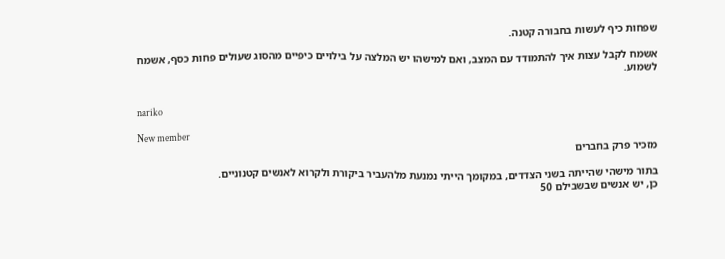שפחות כיף לעשות בחבורה קטנה.

אשמח לקבל עצות איך להתמודד עם המצב, ואם למישהו יש המלצה על בילויים כיפיים מהסוג שעולים פחות כסף, אשמח לשמוע.


nariko

New member
מזכיר פרק בחברים

בתור מישהי שהייתה בשני הצדדים, במקומך הייתי נמנעת מלהעביר ביקורת ולקרוא לאנשים קטנוניים.
כן, יש אנשים שבשבילם 50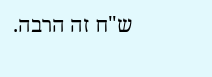ש"ח זה הרבה.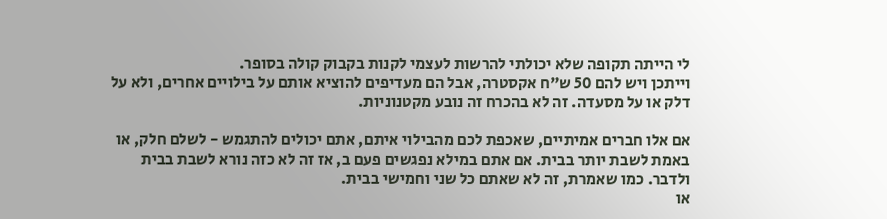לי הייתה תקופה שלא יכולתי להרשות לעצמי לקנות בקבוק קולה בסופר.
וייתכן ויש להם 50 ש"ח אקסטרה, אבל הם מעדיפים להוציא אותם על בילויים אחרים, ולא על דלק או על מסעדה. זה לא בהכרח זה נובע מקטנוניות.

אם אלו חברים אמיתיים, שאכפת לכם מהבילוי איתם, אתם יכולים להתגמש - לשלם חלק, או באמת לשבת יותר בבית. אם אתם במילא נפגשים פעם ב, אז זה לא כזה נורא לשבת בבית ולדבר. כמו שאמרת, זה לא שאתם כל שני וחמישי בבית.
או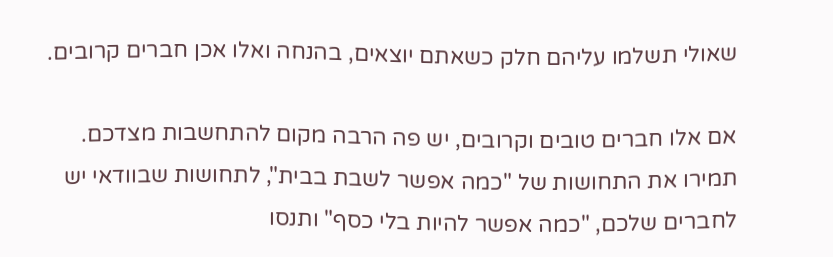שאולי תשלמו עליהם חלק כשאתם יוצאים, בהנחה ואלו אכן חברים קרובים.

אם אלו חברים טובים וקרובים, יש פה הרבה מקום להתחשבות מצדכם. תמירו את התחושות של "כמה אפשר לשבת בבית", לתחושות שבוודאי יש לחברים שלכם, "כמה אפשר להיות בלי כסף" ותנסו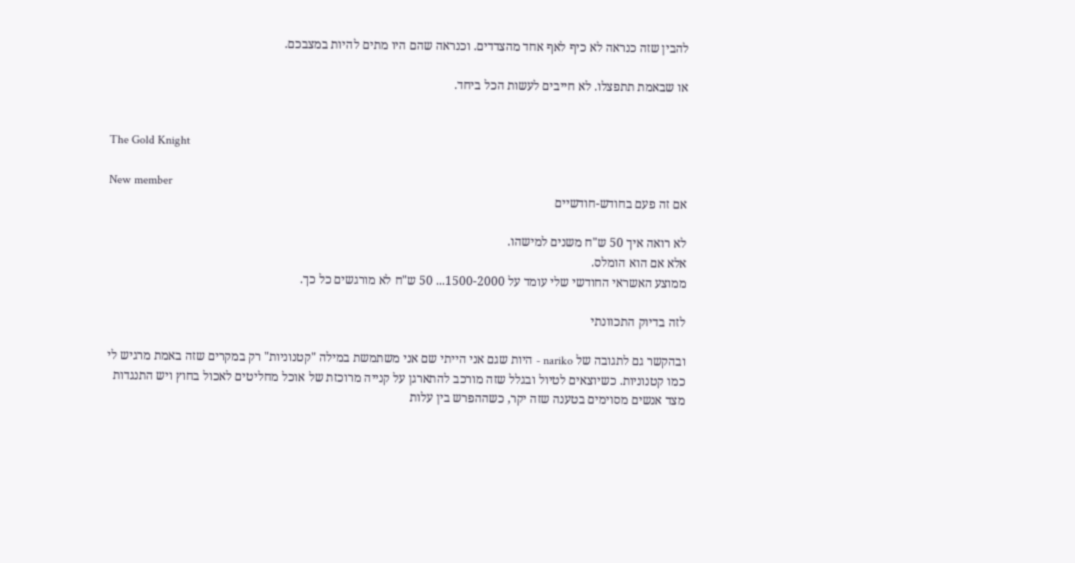להבין שזה כנראה לא כיף לאף אחד מהצדדים. וכנראה שהם היו מתים להיות במצבכם.

או שבאמת תתפצלו. לא חייבים לעשות הכל ביחד.


The Gold Knight

New member
אם זה פעם בחודש-חודשיים

לא רואה איך 50 ש"ח משנים למישהו.
אלא אם הוא הומלס.
ממוצע האשראי החודשי שלי עומד על 1500-2000... 50 ש"ח לא מורגשים כל כך.

לזה בדיוק התכוונתי

ובהקשר גם לתגובה של nariko - היות שגם אני הייתי שם אני משתמשת במילה "קטנוניות" רק במקרים שזה באמת מרגיש לי כמו קטנוניות. כשיוצאים לטיול ובגלל שזה מורכב להתארגן על קנייה מרוכזת של אוכל מחליטים לאכול בחוץ ויש התנגדות מצד אנשים מסוימים בטענה שזה יקר, כשההפרש בין עלות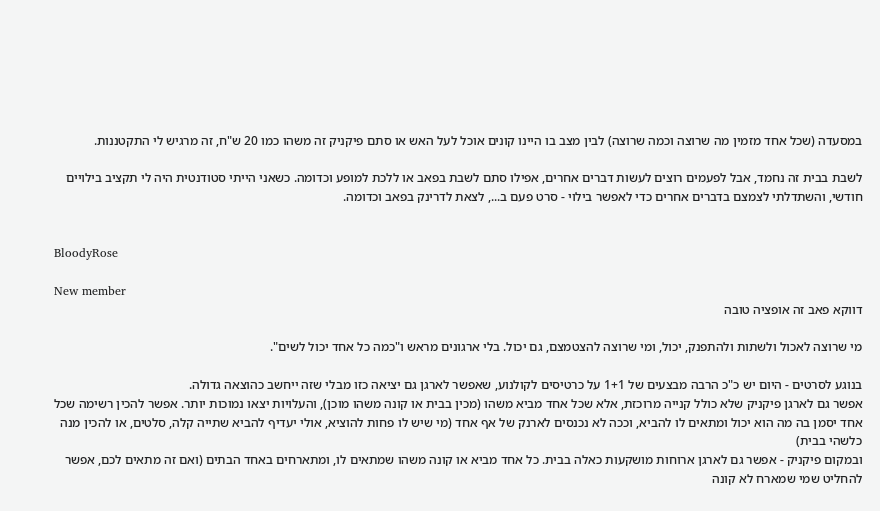במסעדה (שכל אחד מזמין מה שרוצה וכמה שרוצה) לבין מצב בו היינו קונים אוכל לעל האש או סתם פיקניק זה משהו כמו 20 ש"ח, זה מרגיש לי התקטננות.

לשבת בבית זה נחמד, אבל לפעמים רוצים לעשות דברים אחרים, אפילו סתם לשבת בפאב או ללכת למופע וכדומה. כשאני הייתי סטודנטית היה לי תקציב בילויים חודשי, והשתדלתי לצמצם בדברים אחרים כדי לאפשר בילוי - סרט פעם ב..., לצאת לדרינק בפאב וכדומה.


BloodyRose

New member
דווקא פאב זה אופציה טובה

מי שרוצה לאכול ולשתות ולהתפנק, יכול, ומי שרוצה להצטמצם, גם יכול. בלי ארגונים מראש ו"כמה כל אחד יכול לשים".

בנוגע לסרטים - היום יש כ"כ הרבה מבצעים של 1+1 על כרטיסים לקולנוע, שאפשר לארגן גם יציאה כזו מבלי שזה ייחשב כהוצאה גדולה.
אפשר גם לארגן פיקניק שלא כולל קנייה מרוכזת, אלא שכל אחד מביא משהו (מכין בבית או קונה משהו מוכן), והעלויות יצאו נמוכות יותר. אפשר להכין רשימה שכל אחד יסמן בה מה הוא יכול ומתאים לו להביא, וככה לא נכנסים לארנק של אף אחד (מי שיש לו פחות להוציא, אולי יעדיף להביא שתייה קלה, סלטים, או להכין מנה כלשהי בבית)
ובמקום פיקניק - אפשר גם לארגן ארוחות מושקעות כאלה בבית. כל אחד מביא או קונה משהו שמתאים לו, ומתארחים באחד הבתים (ואם זה מתאים לכם, אפשר להחליט שמי שמארח לא קונה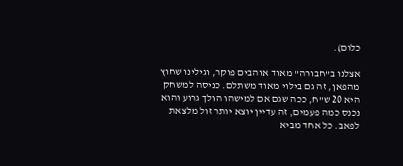כלום).

אצלנו ב"חבורה" מאוד אוהבים פוקר, וגילינו שחוץ מהפאן, זה גם בילוי מאוד משתלם. כניסה למשחק היא 20 ש"ח, ככה שגם אם למישהו הולך גרוע והוא נכנס כמה פעמים, זה עדיין יוצא יותר זול מלצאת לפאב. כל אחד מביא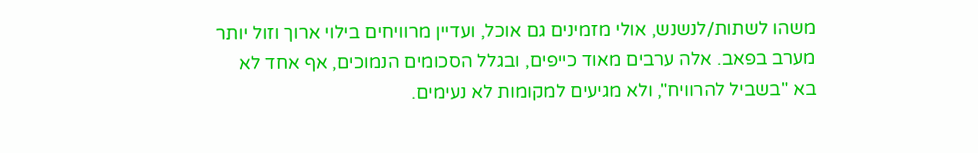משהו לשתות/לנשנש, אולי מזמינים גם אוכל, ועדיין מרוויחים בילוי ארוך וזול יותר מערב בפאב. אלה ערבים מאוד כייפים, ובגלל הסכומים הנמוכים, אף אחד לא בא "בשביל להרוויח", ולא מגיעים למקומות לא נעימים.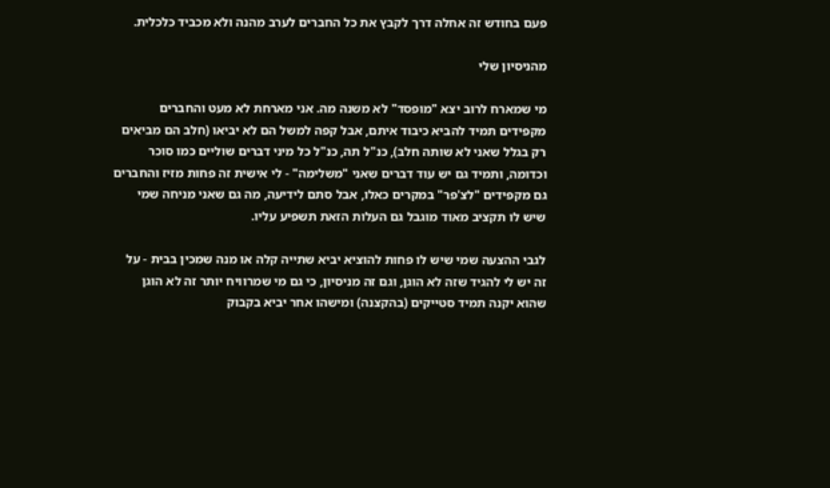פעם בחודש זה אחלה דרך לקבץ את כל החברים לערב מהנה ולא מכביד כלכלית.

מהניסיון שלי

מי שמארח לרוב יצא "מופסד" לא משנה מה. אני מארחת לא מעט והחברים מקפידים תמיד להביא כיבוד איתם, אבל קפה למשל הם לא יביאו (חלב הם מביאים רק בגלל שאני לא שותה חלב), כנ"ל תה, כנ"ל כל מיני דברים שוליים כמו סוכר וכדומה, ותמיד גם יש עוד דברים שאני "משלימה" - לי אישית זה פחות מזיז והחברים גם מקפידים "לצ'פר" במקרים כאלו, אבל סתם לידיעה, מה גם שאני מניחה שמי שיש לו תקציב מאוד מוגבל גם העלות הזאת תשפיע עליו.

לגבי ההצעה שמי שיש לו פחות להוציא יביא שתייה קלה או מנה שמכין בבית - על זה יש לי להגיד שזה לא הוגן, וגם זה מניסיון, כי גם מי שמרוויח יותר זה לא הוגן שהוא יקנה תמיד סטייקים (בהקצנה) ומישהו אחר יביא בקבוק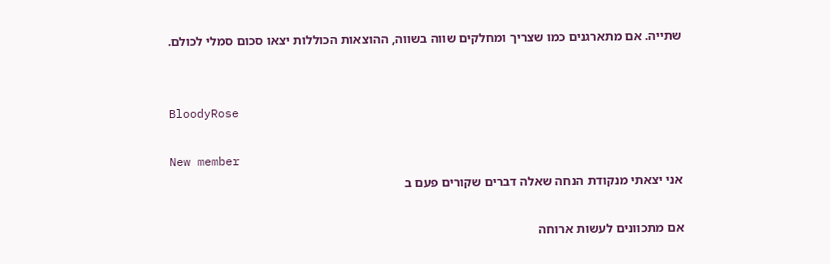שתייה. אם מתארגנים כמו שצריך ומחלקים שווה בשווה, ההוצאות הכוללות יצאו סכום סמלי לכולם.


BloodyRose

New member
אני יצאתי מנקודת הנחה שאלה דברים שקורים פעם ב

אם מתכוונים לעשות ארוחה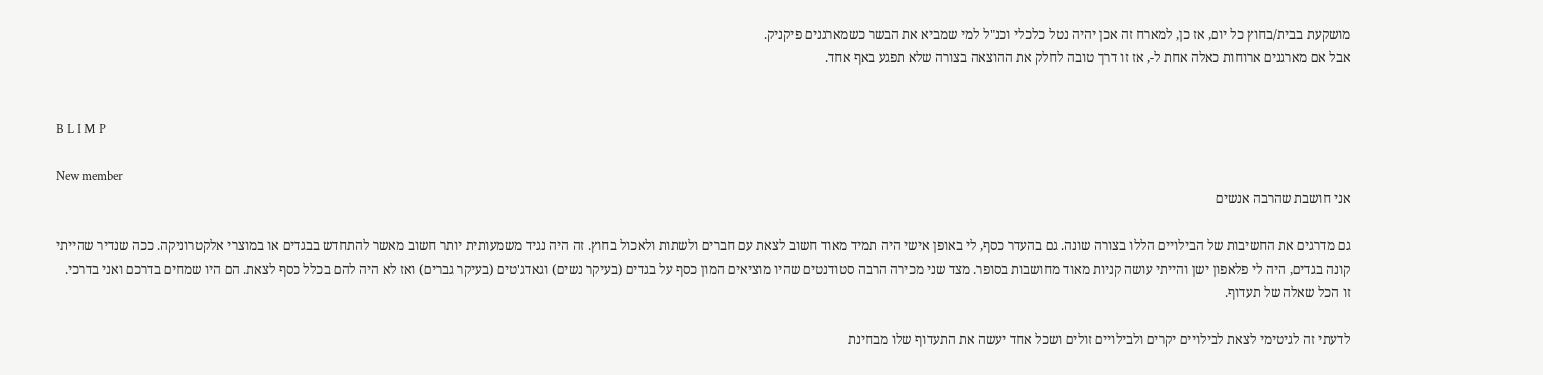מושקעת בבית/בחוץ כל יום, אז כן, למארח זה אכן יהיה נטל כלכלי וכנ"ל למי שמביא את הבשר כשמארגנים פיקניק.
אבל אם מארגנים ארוחות כאלה אחת ל-, אז זו דרך טובה לחלק את ההוצאה בצורה שלא תפגע באף אחד.


B L I M P

New member
אני חושבת שהרבה אנשים

גם מדרגים את החשיבות של הבילויים הללו בצורה שונה. גם בהעדר כסף, לי באופן אישי היה תמיד מאוד חשוב לצאת עם חברים ולשתות ולאכול בחוץ. זה היה נגיד משמעותית יותר חשוב מאשר להתחדש בבגדים או במוצרי אלקטרוניקה. ככה שנדיר שהייתי קונה בגדים, היה לי פלאפון ישן והייתי עושה קניות מאוד מחושבות בסופר. מצד שני מכירה הרבה סטודנטים שהיו מוציאים המון כסף על בגדים (בעיקר נשים) וגאדג'טים (בעיקר גברים) ואז לא היה להם בכלל כסף לצאת. הם היו שמחים בדרכם ואני בדרכי. זו הכל שאלה של תעדוף.

לדעתי זה לגיטימי לצאת לבילויים יקרים ולבילויים זולים ושכל אחד יעשה את התעדוף שלו מבחינת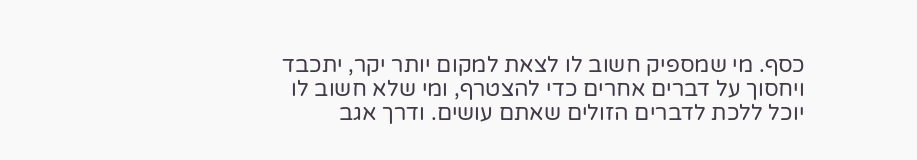כסף. מי שמספיק חשוב לו לצאת למקום יותר יקר, יתכבד ויחסוך על דברים אחרים כדי להצטרף, ומי שלא חשוב לו יוכל ללכת לדברים הזולים שאתם עושים. ודרך אגב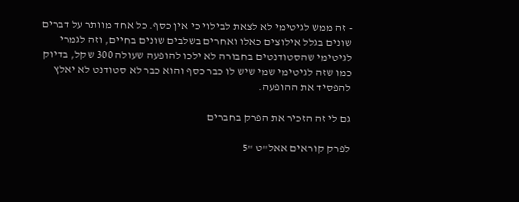- זה ממש לגיטימי לא לצאת לבילוי כי אין כסף. כל אחד מוותר על דברים שונים בגלל אילוצים כאלו ואחרים בשלבים שונים בחיים, וזה לגמרי לגיטימי שהסטודנטים בחבורה לא ילכו להופעה שעולה 300 שקל, בדיוק כמו שזה לגיטימי שמי שיש לו כבר כסף והוא כבר לא סטודנט לא יאלץ להפסיד את ההופעה.

גם לי זה הזכיר את הפרק בחברים

לפרק קוראים אאל"ט "5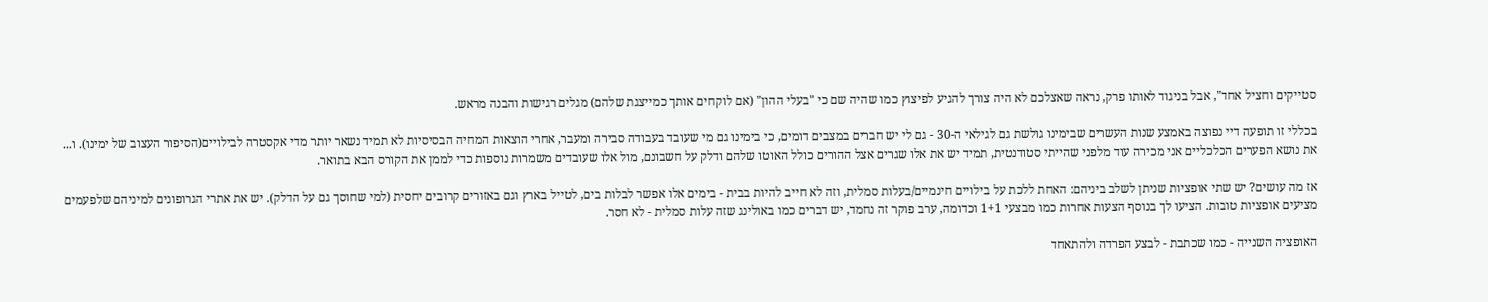סטייקים וחציל אחד", אבל בניגוד לאותו פרק, נראה שאצלכם לא היה צורך להגיע לפיצוץ כמו שהיה שם כי "בעלי ההון" (אם לוקחים אותך כמייצגת שלהם) מגלים רגישות והבנה מראש.

בכללי זו תופעה דיי נפוצה באמצע שנות העשרים שבימינו גולשת גם לגילאי ה-30 - גם לי יש חברים במצבים דומים, כי בימינו גם מי שעובד בעבודה סבירה ומעבר, אחרי הוצאות המחיה הבסיסיות לא תמיד נשאר יותר מדי אקסטרה לבילויים(הסיפור העצוב של ימינו). ו... את נושא הפערים הכלכליים אני מכירה עוד מלפני שהייתי סטודנטית, תמיד יש את אלו שגרים אצל ההורים כולל האוטו שלהם ודלק על חשבונם, מול אלו שעובדים משמרות נוספות כדי לממן את הקורס הבא בתואר.

אז מה עושים? יש שתי אופציות שניתן לשלב ביניהם: האחת ללכת על בילויים חינמיים/בעלות סמלית, וזה לא חייב להיות בבית - בימים אלו אפשר לבלות בים, לטייל בארץ וגם באזורים קרובים יחסית (למי שחוסך גם על הדלק). יש את אתרי הגרופונים למיניהם שלפעמים מציעים אופציות טובות. הציעו לך בנוסף הצעות אחרות כמו מבצעי 1+1 וכדומה, ערב פוקר זה נחמד, יש דברים כמו באולינג שזה עלות סמלית - לא חסר.

האופציה השנייה - כמו שכתבת - לבצע הפרדה ולהתאחד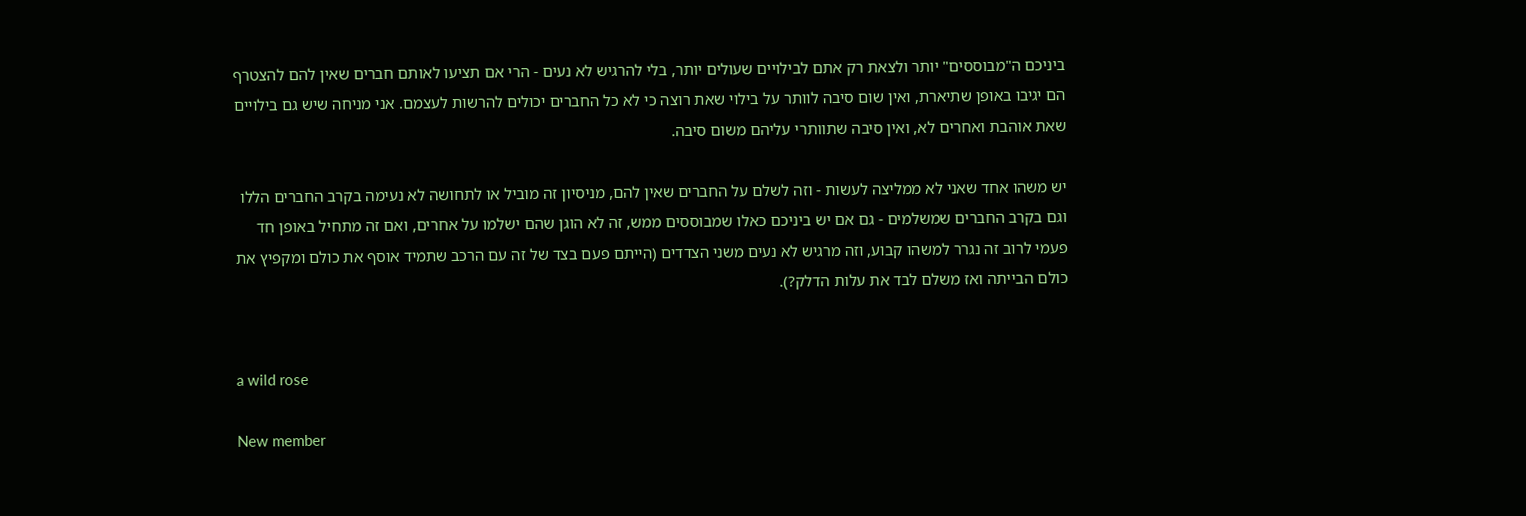ביניכם ה"מבוססים" יותר ולצאת רק אתם לבילויים שעולים יותר, בלי להרגיש לא נעים - הרי אם תציעו לאותם חברים שאין להם להצטרף הם יגיבו באופן שתיארת, ואין שום סיבה לוותר על בילוי שאת רוצה כי לא כל החברים יכולים להרשות לעצמם. אני מניחה שיש גם בילויים שאת אוהבת ואחרים לא, ואין סיבה שתוותרי עליהם משום סיבה.

יש משהו אחד שאני לא ממליצה לעשות - וזה לשלם על החברים שאין להם, מניסיון זה מוביל או לתחושה לא נעימה בקרב החברים הללו וגם בקרב החברים שמשלמים - גם אם יש ביניכם כאלו שמבוססים ממש, זה לא הוגן שהם ישלמו על אחרים, ואם זה מתחיל באופן חד פעמי לרוב זה נגרר למשהו קבוע, וזה מרגיש לא נעים משני הצדדים (הייתם פעם בצד של זה עם הרכב שתמיד אוסף את כולם ומקפיץ את כולם הבייתה ואז משלם לבד את עלות הדלק?).


a wild rose

New member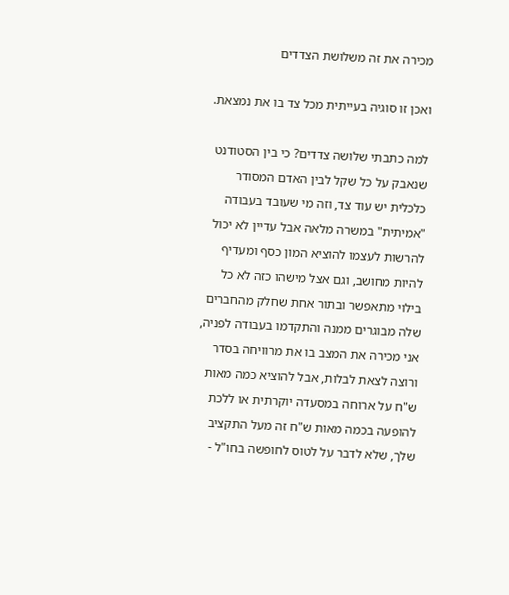מכירה את זה משלושת הצדדים

ואכן זו סוגיה בעייתית מכל צד בו את נמצאת.

למה כתבתי שלושה צדדים? כי בין הסטודנט שנאבק על כל שקל לבין האדם המסודר כלכלית יש עוד צד, וזה מי שעובד בעבודה "אמיתית" במשרה מלאה אבל עדיין לא יכול להרשות לעצמו להוציא המון כסף ומעדיף להיות מחושב, וגם אצל מישהו כזה לא כל בילוי מתאפשר ובתור אחת שחלק מהחברים שלה מבוגרים ממנה והתקדמו בעבודה לפניה, אני מכירה את המצב בו את מרוויחה בסדר ורוצה לצאת לבלות, אבל להוציא כמה מאות ש"ח על ארוחה במסעדה יוקרתית או ללכת להופעה בכמה מאות ש"ח זה מעל התקציב שלך, שלא לדבר על לטוס לחופשה בחו"ל -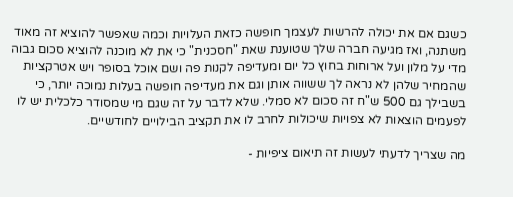כשגם אם את יכולה להרשות לעצמך חופשה כזאת העלויות וכמה שאפשר להוציא זה מאוד משתנה, ואז מגיעה חברה שלך שטוענת שאת "חסכנית" כי את לא מוכנה להוציא סכום גבוה מדי על מלון ועל ארוחות בחוץ כל יום ומעדיפה לקנות פה ושם אוכל בסופר ויש אטרקציות שהמחיר שלהן לא נראה לך ששווה אותן וגם את מעדיפה חופשה בעלות נמוכה יותר, כי בשבילך גם 500 ש"ח זה סכום לא סמלי. שלא לדבר על זה שגם מי שמסודר כלכלית יש לו לפעמים הוצאות לא צפויות שיכולות לחרב לו את תקציב הבילויים לחודשיים.

מה שצריך לדעתי לעשות זה תיאום ציפיות -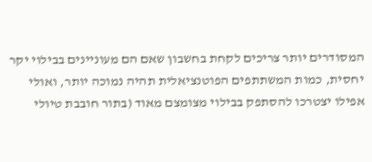המסודרים יותר צריכים לקחת בחשבון שאם הם מעוניינים בבילוי יקר יחסית, כמות המשתתפים הפוטנציאלית תהיה נמוכה יותר, ואולי אפילו יצטרכו להסתפק בבילוי מצומצם מאוד (בתור חובבת טיולי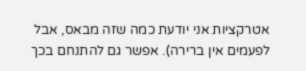אטרקציות אני יודעת כמה שזה מבאס, אבל לפעמים אין ברירה). אפשר גם להתנחם בכך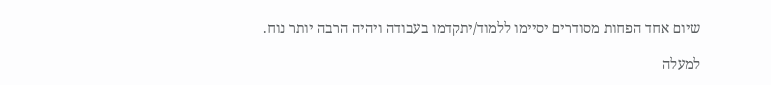שיום אחד הפחות מסודרים יסיימו ללמוד/יתקדמו בעבודה ויהיה הרבה יותר נוח.

למעלה